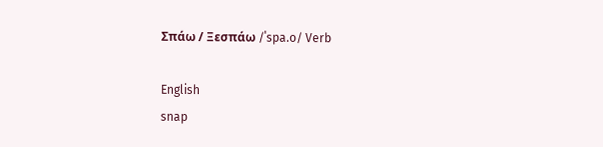Σπάω / Ξεσπάω /ˈspa.o/ Verb

English
snap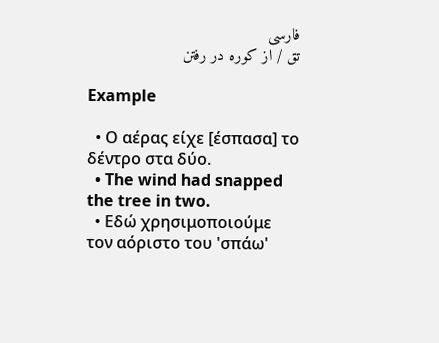فارسی
تق / از کوره در رفتن

Example

  • Ο αέρας είχε [έσπασα] το δέντρο στα δύο.
  • The wind had snapped the tree in two.
  • Εδώ χρησιμοποιούμε τον αόριστο του 'σπάω'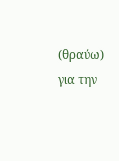(θραύω) για την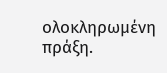ολοκληρωμένη πράξη.